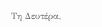Τη Δευτέρα,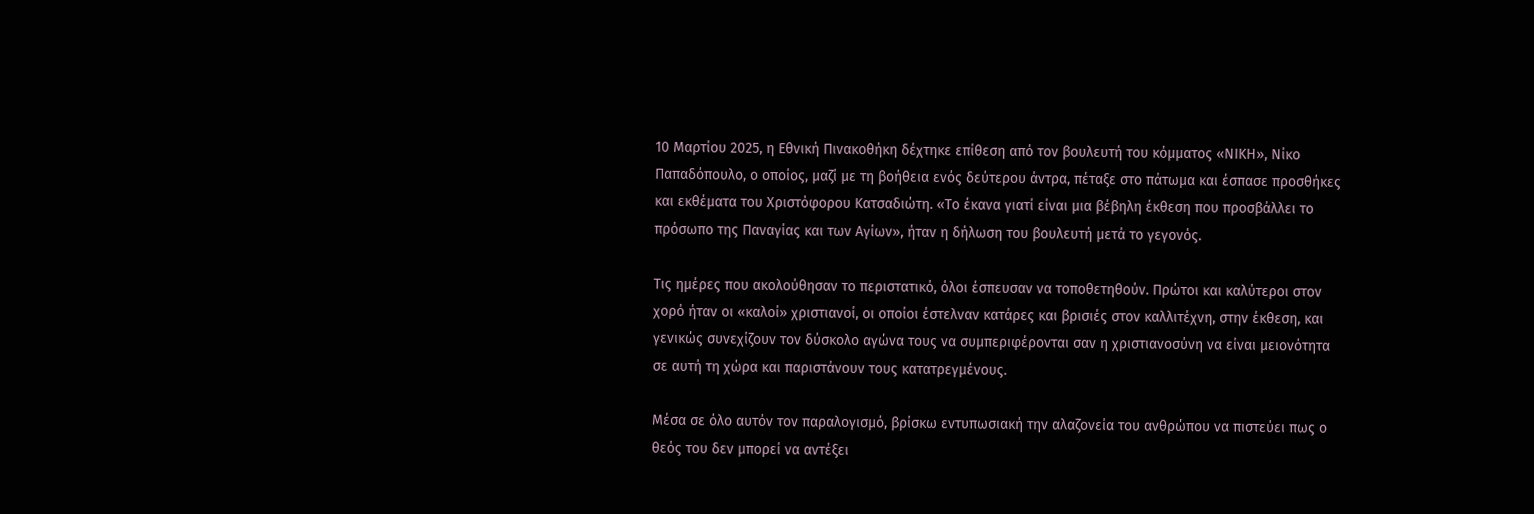10 Μαρτίου 2025, η Εθνική Πινακοθήκη δέχτηκε επίθεση από τον βουλευτή του κόμματος «ΝΙΚΗ», Νίκο Παπαδόπουλο, ο οποίος, μαζί με τη βοήθεια ενός δεύτερου άντρα, πέταξε στο πάτωμα και έσπασε προσθήκες και εκθέματα του Χριστόφορου Κατσαδιώτη. «Το έκανα γιατί είναι μια βέβηλη έκθεση που προσβάλλει το πρόσωπο της Παναγίας και των Αγίων», ήταν η δήλωση του βουλευτή μετά το γεγονός.

Τις ημέρες που ακολούθησαν το περιστατικό, όλοι έσπευσαν να τοποθετηθούν. Πρώτοι και καλύτεροι στον χορό ήταν οι «καλοί» χριστιανοί, οι οποίοι έστελναν κατάρες και βρισιές στον καλλιτέχνη, στην έκθεση, και γενικώς συνεχίζουν τον δύσκολο αγώνα τους να συμπεριφέρονται σαν η χριστιανοσύνη να είναι μειονότητα σε αυτή τη χώρα και παριστάνουν τους κατατρεγμένους.

Μέσα σε όλο αυτόν τον παραλογισμό, βρίσκω εντυπωσιακή την αλαζονεία του ανθρώπου να πιστεύει πως ο θεός του δεν μπορεί να αντέξει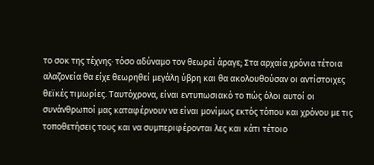το σοκ της τέχνης· τόσο αδύναμο τον θεωρεί άραγε; Στα αρχαία χρόνια τέτοια αλαζονεία θα είχε θεωρηθεί μεγάλη ύβρη και θα ακολουθούσαν οι αντίστοιχες θεϊκές τιμωρίες. Ταυτόχρονα, είναι εντυπωσιακό το πώς όλοι αυτοί οι συνάνθρωποί μας καταφέρνουν να είναι μονίμως εκτός τόπου και χρόνου με τις τοποθετήσεις τους και να συμπεριφέρονται λες και κάτι τέτοιο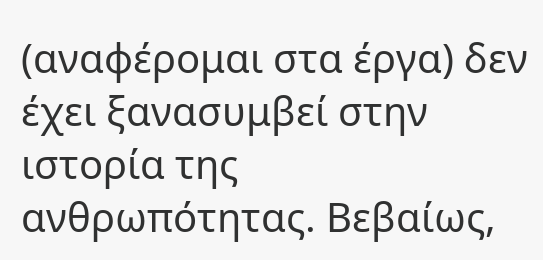(αναφέρομαι στα έργα) δεν έχει ξανασυμβεί στην ιστορία της ανθρωπότητας. Βεβαίως,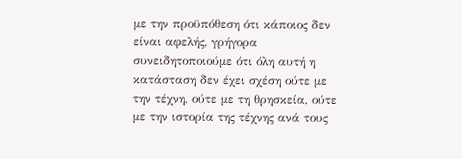με την προϋπόθεση ότι κάποιος δεν είναι αφελής, γρήγορα συνειδητοποιούμε ότι όλη αυτή η κατάσταση δεν έχει σχέση ούτε με την τέχνη, ούτε με τη θρησκεία, ούτε με την ιστορία της τέχνης ανά τους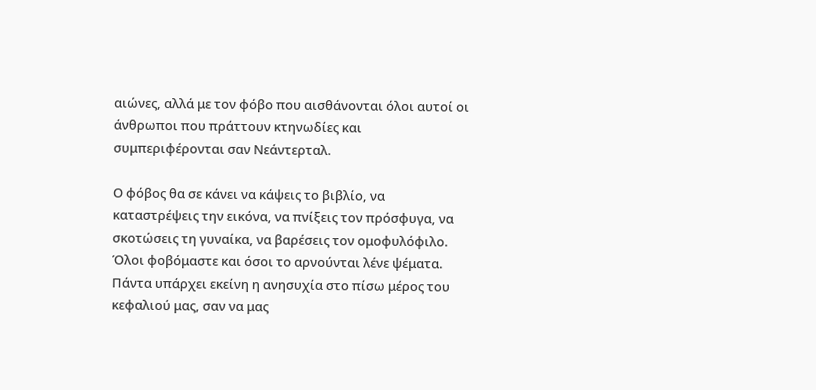αιώνες, αλλά με τον φόβο που αισθάνονται όλοι αυτοί οι άνθρωποι που πράττουν κτηνωδίες και συμπεριφέρονται σαν Νεάντερταλ.

Ο φόβος θα σε κάνει να κάψεις το βιβλίο, να καταστρέψεις την εικόνα, να πνίξεις τον πρόσφυγα, να σκοτώσεις τη γυναίκα, να βαρέσεις τον ομοφυλόφιλο. Όλοι φοβόμαστε και όσοι το αρνούνται λένε ψέματα. Πάντα υπάρχει εκείνη η ανησυχία στο πίσω μέρος του κεφαλιού μας, σαν να μας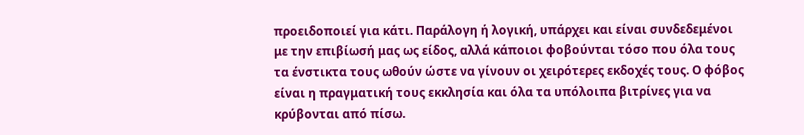προειδοποιεί για κάτι. Παράλογη ή λογική, υπάρχει και είναι συνδεδεμένοι με την επιβίωσή μας ως είδος, αλλά κάποιοι φοβούνται τόσο που όλα τους τα ένστικτα τους ωθούν ώστε να γίνουν οι χειρότερες εκδοχές τους. Ο φόβος είναι η πραγματική τους εκκλησία και όλα τα υπόλοιπα βιτρίνες για να κρύβονται από πίσω.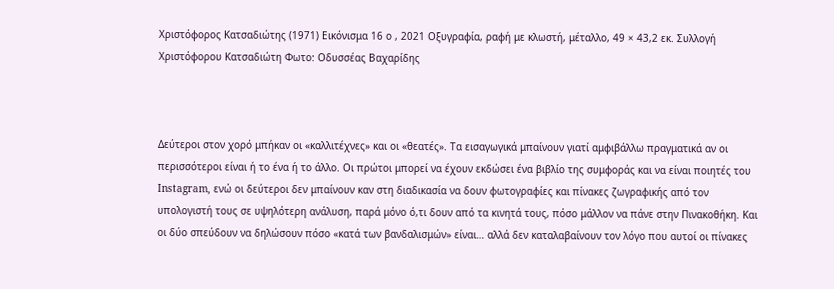Χριστόφορος Κατσαδιώτης (1971) Εικόνισμα 16 ο , 2021 Οξυγραφία, ραφή με κλωστή, μέταλλο, 49 × 43,2 εκ. Συλλογή Χριστόφορου Κατσαδιώτη Φωτο: Οδυσσέας Βαχαρίδης



Δεύτεροι στον χορό μπήκαν οι «καλλιτέχνες» και οι «θεατές». Τα εισαγωγικά μπαίνουν γιατί αμφιβάλλω πραγματικά αν οι περισσότεροι είναι ή το ένα ή το άλλο. Οι πρώτοι μπορεί να έχουν εκδώσει ένα βιβλίο της συμφοράς και να είναι ποιητές του Instagram, ενώ οι δεύτεροι δεν μπαίνουν καν στη διαδικασία να δουν φωτογραφίες και πίνακες ζωγραφικής από τον υπολογιστή τους σε υψηλότερη ανάλυση, παρά μόνο ό,τι δουν από τα κινητά τους, πόσο μάλλον να πάνε στην Πινακοθήκη. Και οι δύο σπεύδουν να δηλώσουν πόσο «κατά των βανδαλισμών» είναι… αλλά δεν καταλαβαίνουν τον λόγο που αυτοί οι πίνακες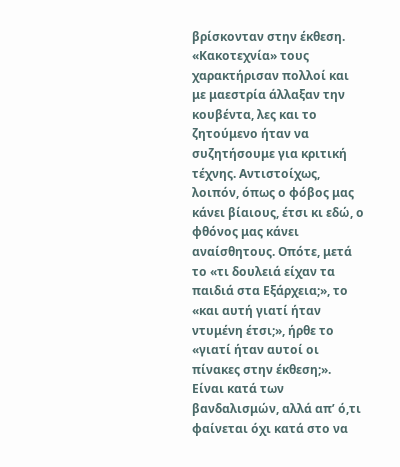βρίσκονταν στην έκθεση. «Κακοτεχνία» τους χαρακτήρισαν πολλοί και με μαεστρία άλλαξαν την κουβέντα, λες και το ζητούμενο ήταν να συζητήσουμε για κριτική τέχνης. Αντιστοίχως, λοιπόν, όπως ο φόβος μας κάνει βίαιους, έτσι κι εδώ, ο φθόνος μας κάνει αναίσθητους. Οπότε, μετά το «τι δουλειά είχαν τα παιδιά στα Εξάρχεια;», το «και αυτή γιατί ήταν ντυμένη έτσι;», ήρθε το «γιατί ήταν αυτοί οι πίνακες στην έκθεση;». Είναι κατά των βανδαλισμών, αλλά απ’ ό,τι φαίνεται όχι κατά στο να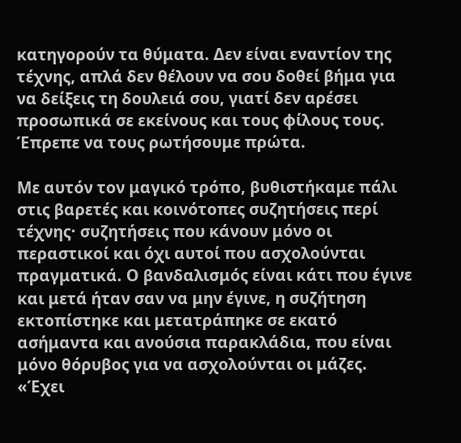κατηγορούν τα θύματα. Δεν είναι εναντίον της τέχνης, απλά δεν θέλουν να σου δοθεί βήμα για να δείξεις τη δουλειά σου, γιατί δεν αρέσει προσωπικά σε εκείνους και τους φίλους τους. Έπρεπε να τους ρωτήσουμε πρώτα.

Με αυτόν τον μαγικό τρόπο, βυθιστήκαμε πάλι στις βαρετές και κοινότοπες συζητήσεις περί τέχνης· συζητήσεις που κάνουν μόνο οι περαστικοί και όχι αυτοί που ασχολούνται πραγματικά. Ο βανδαλισμός είναι κάτι που έγινε και μετά ήταν σαν να μην έγινε, η συζήτηση εκτοπίστηκε και μετατράπηκε σε εκατό ασήμαντα και ανούσια παρακλάδια, που είναι μόνο θόρυβος για να ασχολούνται οι μάζες. «Έχει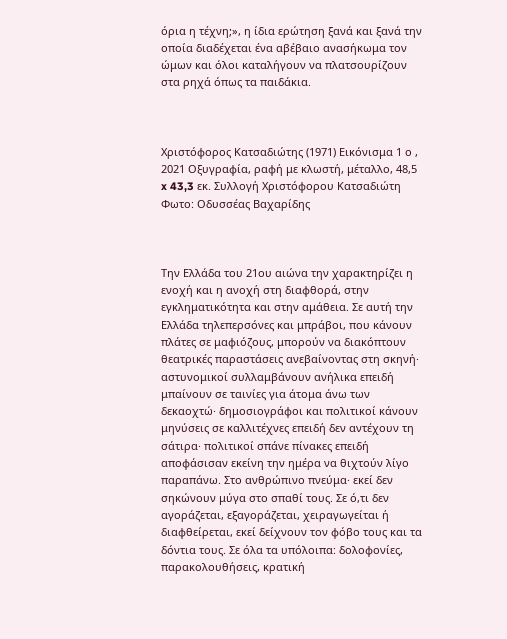όρια η τέχνη;», η ίδια ερώτηση ξανά και ξανά την οποία διαδέχεται ένα αβέβαιο ανασήκωμα τον ώμων και όλοι καταλήγουν να πλατσουρίζουν στα ρηχά όπως τα παιδάκια.



Χριστόφορος Κατσαδιώτης (1971) Εικόνισμα 1 ο , 2021 Οξυγραφία, ραφή με κλωστή, μέταλλο, 48,5 x 43,3 εκ. Συλλογή Χριστόφορου Κατσαδιώτη Φωτο: Οδυσσέας Βαχαρίδης



Την Ελλάδα του 21ου αιώνα την χαρακτηρίζει η ενοχή και η ανοχή στη διαφθορά, στην εγκληματικότητα και στην αμάθεια. Σε αυτή την Ελλάδα τηλεπερσόνες και μπράβοι, που κάνουν πλάτες σε μαφιόζους, μπορούν να διακόπτουν θεατρικές παραστάσεις ανεβαίνοντας στη σκηνή· αστυνομικοί συλλαμβάνουν ανήλικα επειδή μπαίνουν σε ταινίες για άτομα άνω των δεκαοχτώ· δημοσιογράφοι και πολιτικοί κάνουν μηνύσεις σε καλλιτέχνες επειδή δεν αντέχουν τη σάτιρα· πολιτικοί σπάνε πίνακες επειδή αποφάσισαν εκείνη την ημέρα να θιχτούν λίγο παραπάνω. Στο ανθρώπινο πνεύμα· εκεί δεν σηκώνουν μύγα στο σπαθί τους. Σε ό,τι δεν αγοράζεται, εξαγοράζεται, χειραγωγείται ή διαφθείρεται, εκεί δείχνουν τον φόβο τους και τα δόντια τους. Σε όλα τα υπόλοιπα: δολοφονίες, παρακολουθήσεις, κρατική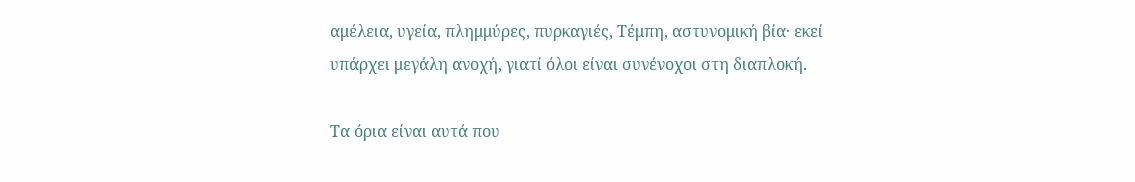αμέλεια, υγεία, πλημμύρες, πυρκαγιές, Τέμπη, αστυνομική βία· εκεί υπάρχει μεγάλη ανοχή, γιατί όλοι είναι συνένοχοι στη διαπλοκή.

Τα όρια είναι αυτά που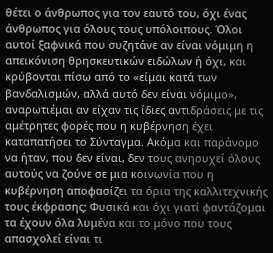θέτει ο άνθρωπος για τον εαυτό του, όχι ένας άνθρωπος για όλους τους υπόλοιπους. Όλοι αυτοί ξαφνικά που συζητάνε αν είναι νόμιμη η απεικόνιση θρησκευτικών ειδώλων ή όχι, και κρύβονται πίσω από το «είμαι κατά των βανδαλισμών, αλλά αυτό δεν είναι νόμιμο», αναρωτιέμαι αν είχαν τις ίδιες αντιδράσεις με τις αμέτρητες φορές που η κυβέρνηση έχει καταπατήσει το Σύνταγμα. Ακόμα και παράνομο να ήταν, που δεν είναι, δεν τους ανησυχεί όλους αυτούς να ζούνε σε μια κοινωνία που η κυβέρνηση αποφασίζει τα όρια της καλλιτεχνικής τους έκφρασης; Φυσικά και όχι γιατί φαντάζομαι τα έχουν όλα λυμένα και το μόνο που τους απασχολεί είναι τι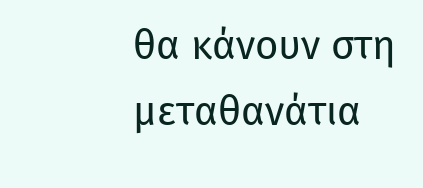θα κάνουν στη μεταθανάτια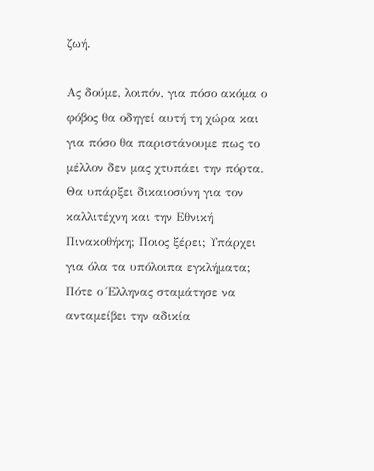ζωή.

Ας δούμε, λοιπόν, για πόσο ακόμα ο φόβος θα οδηγεί αυτή τη χώρα και για πόσο θα παριστάνουμε πως το μέλλον δεν μας χτυπάει την πόρτα. Θα υπάρξει δικαιοσύνη για τον καλλιτέχνη και την Εθνική Πινακοθήκη; Ποιος ξέρει; Υπάρχει για όλα τα υπόλοιπα εγκλήματα; Πότε ο Έλληνας σταμάτησε να ανταμείβει την αδικία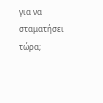για να σταματήσει τώρα;